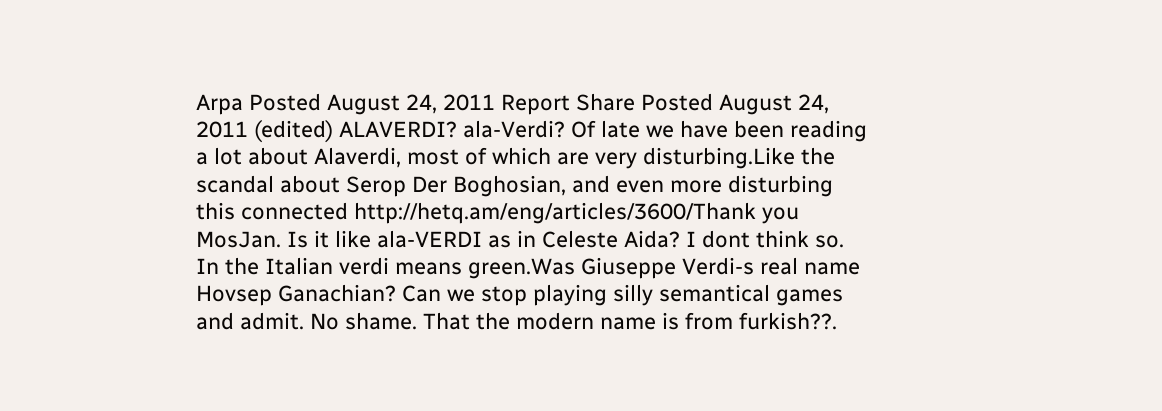Arpa Posted August 24, 2011 Report Share Posted August 24, 2011 (edited) ALAVERDI? ala-Verdi? Of late we have been reading a lot about Alaverdi, most of which are very disturbing.Like the scandal about Serop Der Boghosian, and even more disturbing this connected http://hetq.am/eng/articles/3600/Thank you MosJan. Is it like ala-VERDI as in Celeste Aida? I dont think so. In the Italian verdi means green.Was Giuseppe Verdi-s real name Hovsep Ganachian? Can we stop playing silly semantical games and admit. No shame. That the modern name is from furkish??.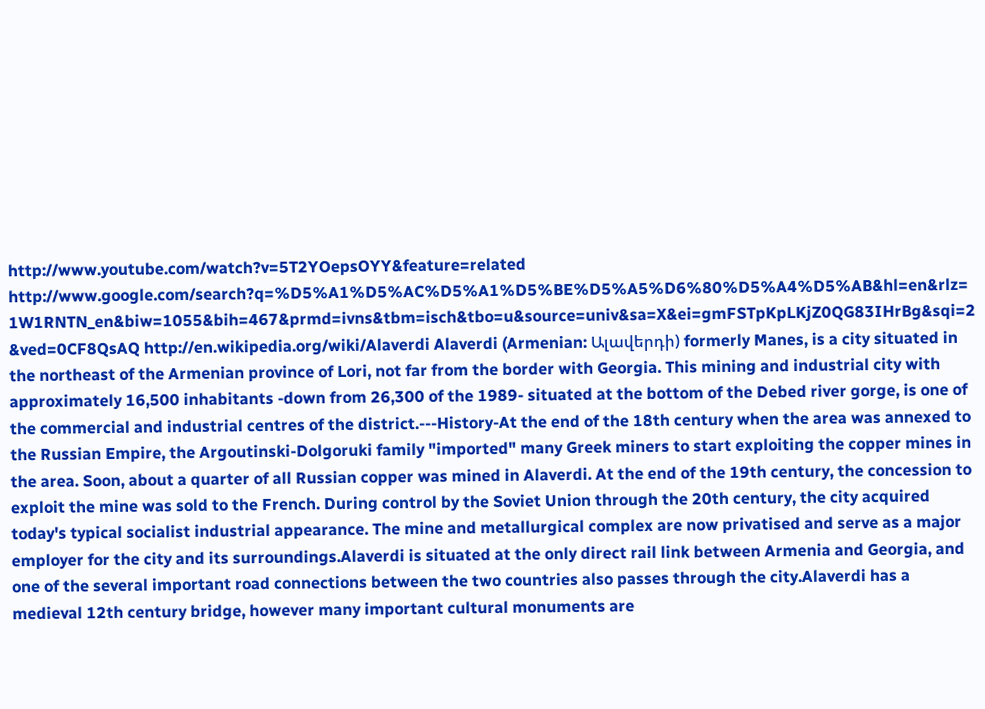http://www.youtube.com/watch?v=5T2YOepsOYY&feature=related http://www.google.com/search?q=%D5%A1%D5%AC%D5%A1%D5%BE%D5%A5%D6%80%D5%A4%D5%AB&hl=en&rlz=1W1RNTN_en&biw=1055&bih=467&prmd=ivns&tbm=isch&tbo=u&source=univ&sa=X&ei=gmFSTpKpLKjZ0QG83IHrBg&sqi=2&ved=0CF8QsAQ http://en.wikipedia.org/wiki/Alaverdi Alaverdi (Armenian: Ալավերդի) formerly Manes, is a city situated in the northeast of the Armenian province of Lori, not far from the border with Georgia. This mining and industrial city with approximately 16,500 inhabitants -down from 26,300 of the 1989- situated at the bottom of the Debed river gorge, is one of the commercial and industrial centres of the district.---History-At the end of the 18th century when the area was annexed to the Russian Empire, the Argoutinski-Dolgoruki family "imported" many Greek miners to start exploiting the copper mines in the area. Soon, about a quarter of all Russian copper was mined in Alaverdi. At the end of the 19th century, the concession to exploit the mine was sold to the French. During control by the Soviet Union through the 20th century, the city acquired today's typical socialist industrial appearance. The mine and metallurgical complex are now privatised and serve as a major employer for the city and its surroundings.Alaverdi is situated at the only direct rail link between Armenia and Georgia, and one of the several important road connections between the two countries also passes through the city.Alaverdi has a medieval 12th century bridge, however many important cultural monuments are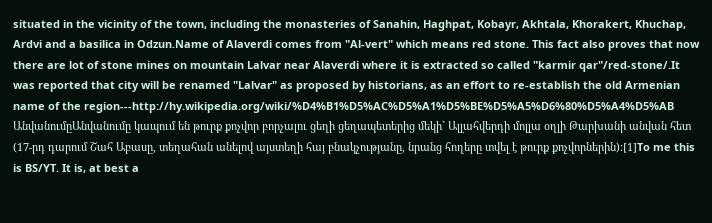situated in the vicinity of the town, including the monasteries of Sanahin, Haghpat, Kobayr, Akhtala, Khorakert, Khuchap, Ardvi and a basilica in Odzun.Name of Alaverdi comes from "Al-vert" which means red stone. This fact also proves that now there are lot of stone mines on mountain Lalvar near Alaverdi where it is extracted so called "karmir qar"/red-stone/.It was reported that city will be renamed "Lalvar" as proposed by historians, as an effort to re-establish the old Armenian name of the region---http://hy.wikipedia.org/wiki/%D4%B1%D5%AC%D5%A1%D5%BE%D5%A5%D6%80%D5%A4%D5%AB ԱնվանումըԱնվանումը կապում են թուրք քոչվոր բորչալու ցեղի ցեղապետերից մեկի` Ալլահվերդի մոլլա օղլի Թարխանի անվան հետ (17-րդ դարում Շահ Աբասը, տեղահան անելով այստեղի հայ բնակչությանը, նրանց հողերը տվել է թուրք քոչվորներին):[1]To me this is BS/YT. It is, at best a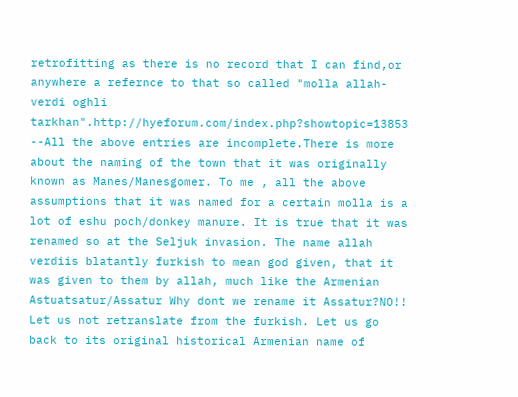retrofitting as there is no record that I can find,or anywhere a refernce to that so called "molla allah-verdi oghli tarkhan".http://hyeforum.com/index.php?showtopic=13853 --All the above entries are incomplete.There is more about the naming of the town that it was originally known as Manes/Manesgomer. To me , all the above assumptions that it was named for a certain molla is a lot of eshu poch/donkey manure. It is true that it was renamed so at the Seljuk invasion. The name allah verdiis blatantly furkish to mean god given, that it was given to them by allah, much like the Armenian Astuatsatur/Assatur Why dont we rename it Assatur?NO!! Let us not retranslate from the furkish. Let us go back to its original historical Armenian name of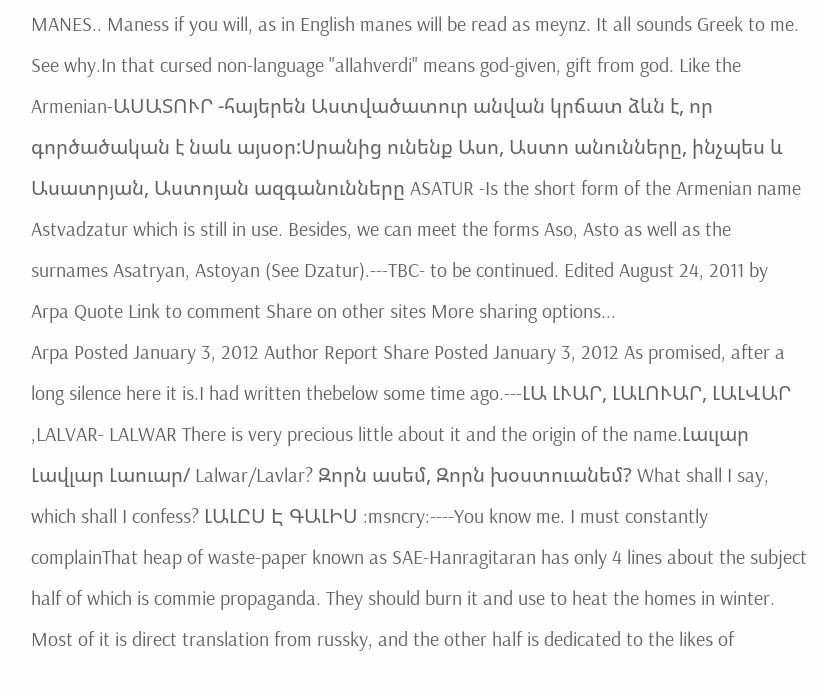MANES.. Maness if you will, as in English manes will be read as meynz. It all sounds Greek to me. See why.In that cursed non-language "allahverdi" means god-given, gift from god. Like the Armenian-ԱՍԱՏՈՒՐ -հայերեն Աստվածատուր անվան կրճատ ձևն է, որ գործածական է նաև այսօր:Սրանից ունենք Ասո, Աստո անունները, ինչպես և Ասատրյան, Աստոյան ազգանունները ASATUR -Is the short form of the Armenian name Astvadzatur which is still in use. Besides, we can meet the forms Aso, Asto as well as the surnames Asatryan, Astoyan (See Dzatur).---TBC- to be continued. Edited August 24, 2011 by Arpa Quote Link to comment Share on other sites More sharing options...
Arpa Posted January 3, 2012 Author Report Share Posted January 3, 2012 As promised, after a long silence here it is.I had written thebelow some time ago.---ԼԱ ԼՒԱՐ, ԼԱԼՈՒԱՐ, ԼԱԼՎԱՐ ,LALVAR- LALWAR There is very precious little about it and the origin of the name.Լաւլար Լավլար Լաուար/ Lalwar/Lavlar? Զորն ասեմ, Զորն խօստուանեմ? What shall I say, which shall I confess? ԼԱԼԸՍ Է ԳԱԼԻՍ :msncry:----You know me. I must constantly complainThat heap of waste-paper known as SAE-Hanragitaran has only 4 lines about the subject half of which is commie propaganda. They should burn it and use to heat the homes in winter. Most of it is direct translation from russky, and the other half is dedicated to the likes of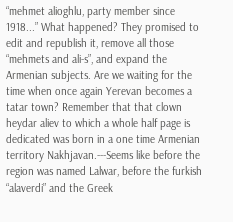“mehmet alioghlu, party member since 1918...” What happened? They promised to edit and republish it, remove all those “mehmets and ali-s”, and expand the Armenian subjects. Are we waiting for the time when once again Yerevan becomes a tatar town? Remember that that clown heydar aliev to which a whole half page is dedicated was born in a one time Armenian territory Nakhjavan.---Seems like before the region was named Lalwar, before the furkish “alaverdi” and the Greek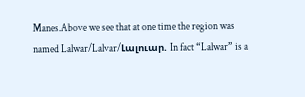Manes.Above we see that at one time the region was named Lalwar/Lalvar/Լալուար. In fact “Lalwar” is a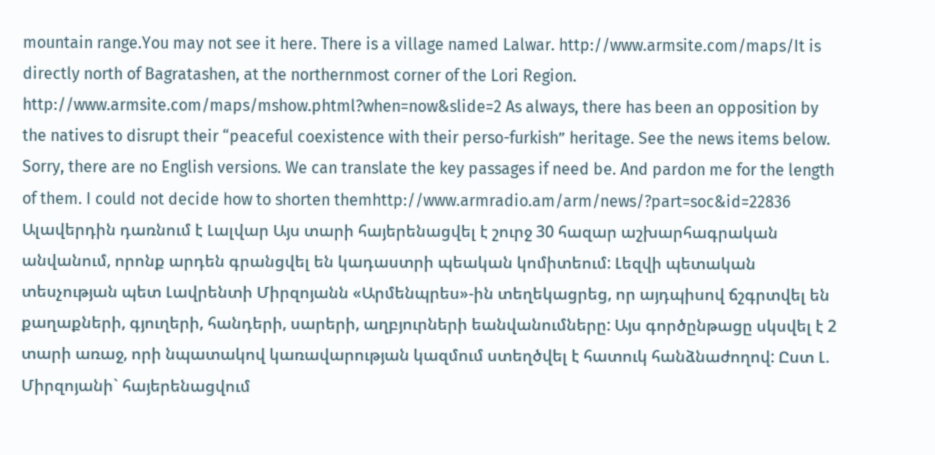mountain range.You may not see it here. There is a village named Lalwar. http://www.armsite.com/maps/It is directly north of Bagratashen, at the northernmost corner of the Lori Region. http://www.armsite.com/maps/mshow.phtml?when=now&slide=2 As always, there has been an opposition by the natives to disrupt their “peaceful coexistence with their perso-furkish” heritage. See the news items below. Sorry, there are no English versions. We can translate the key passages if need be. And pardon me for the length of them. I could not decide how to shorten themhttp://www.armradio.am/arm/news/?part=soc&id=22836 Ալավերդին դառնում է Լալվար Այս տարի հայերենացվել է շուրջ 30 հազար աշխարհագրական անվանում, որոնք արդեն գրանցվել են կադաստրի պեական կոմիտեում: Լեզվի պետական տեսչության պետ Լավրենտի Միրզոյանն «Արմենպրես»-ին տեղեկացրեց, որ այդպիսով ճշգրտվել են քաղաքների, գյուղերի, հանդերի, սարերի, աղբյուրների եանվանումները: Այս գործընթացը սկսվել է 2 տարի առաջ, որի նպատակով կառավարության կազմում ստեղծվել է հատուկ հանձնաժողով: Ըստ Լ. Միրզոյանի` հայերենացվում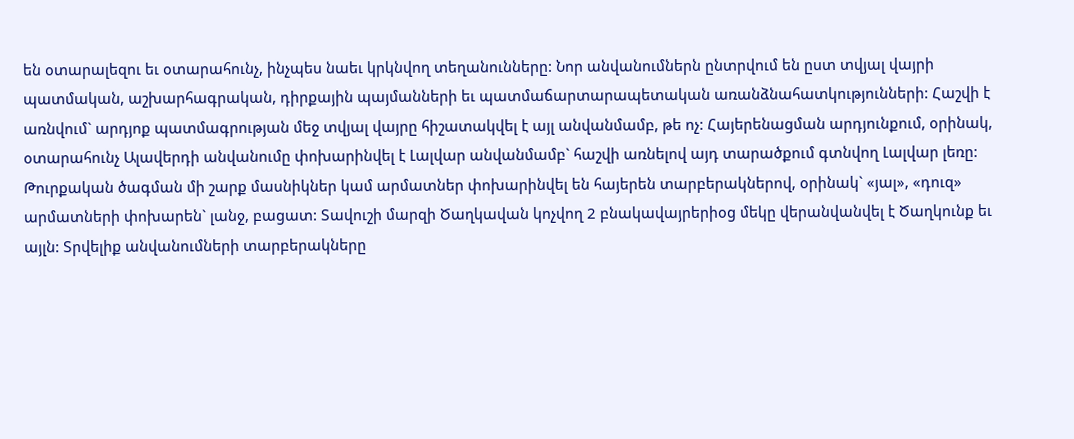են օտարալեզու եւ օտարահունչ, ինչպես նաեւ կրկնվող տեղանունները: Նոր անվանումներն ընտրվում են ըստ տվյալ վայրի պատմական, աշխարհագրական, դիրքային պայմանների եւ պատմաճարտարապետական առանձնահատկությունների: Հաշվի է առնվում` արդյոք պատմագրության մեջ տվյալ վայրը հիշատակվել է այլ անվանմամբ, թե ոչ: Հայերենացման արդյունքում, օրինակ, օտարահունչ Ալավերդի անվանումը փոխարինվել է Լալվար անվանմամբ` հաշվի առնելով այդ տարածքում գտնվող Լալվար լեռը: Թուրքական ծագման մի շարք մասնիկներ կամ արմատներ փոխարինվել են հայերեն տարբերակներով, օրինակ` «յալ», «դուզ» արմատների փոխարեն` լանջ, բացատ: Տավուշի մարզի Ծաղկավան կոչվող 2 բնակավայրերիօց մեկը վերանվանվել է Ծաղկունք եւ այլն: Տրվելիք անվանումների տարբերակները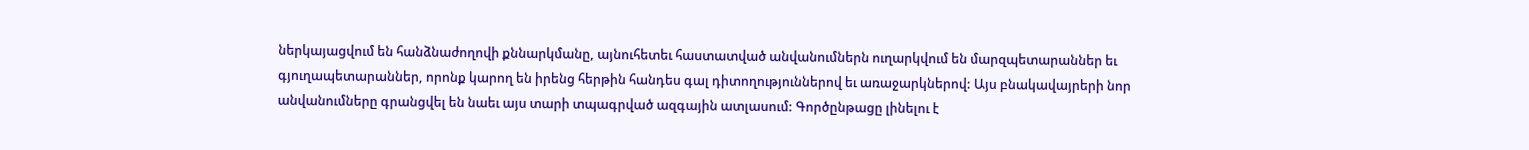ներկայացվում են հանձնաժողովի քննարկմանը, այնուհետեւ հաստատված անվանումներն ուղարկվում են մարզպետարաններ եւ գյուղապետարաններ, որոնք կարող են իրենց հերթին հանդես գալ դիտողություններով եւ առաջարկներով: Այս բնակավայրերի նոր անվանումները գրանցվել են նաեւ այս տարի տպագրված ազգային ատլասում: Գործընթացը լինելու է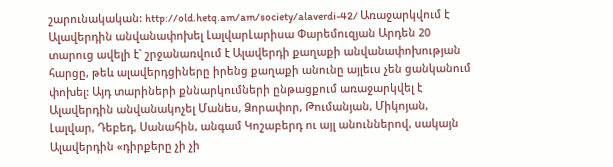շարունակական: http://old.hetq.am/am/society/alaverdi-42/ Առաջարկվում է Ալավերդին անվանափոխել ԼալվարԼարիսա Փարեմուզյան Արդեն 20 տարուց ավելի է` շրջանառվում է Ալավերդի քաղաքի անվանափոխության հարցը, թեև ալավերդցիները իրենց քաղաքի անունը այլեւս չեն ցանկանում փոխել: Այդ տարիների քննարկումների ընթացքում առաջարկվել է Ալավերդին անվանակոչել Մանես, Ձորափոր, Թումանյան, Միկոյան, Լալվար, Դեբեդ, Սանահին, անգամ Կոշաբերդ ու այլ անուններով, սակայն Ալավերդին «դիրքերը չի չի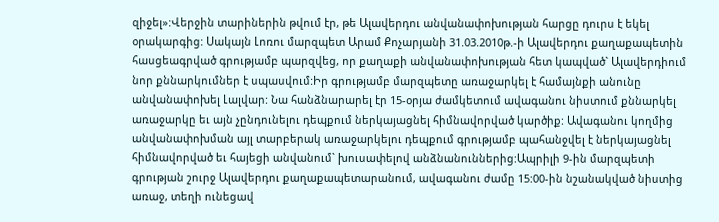զիջել»:Վերջին տարիներին թվում էր, թե Ալավերդու անվանափոխության հարցը դուրս է եկել օրակարգից: Սակայն Լոռու մարզպետ Արամ Քոչարյանի 31.03.2010թ.-ի Ալավերդու քաղաքապետին հասցեագրված գրությամբ պարզվեց, որ քաղաքի անվանափոխության հետ կապված` Ալավերդիում նոր քննարկումներ է սպասվում:Իր գրությամբ մարզպետը առաջարկել է համայնքի անունը անվանափոխել Լալվար: Նա հանձնարարել էր 15-օրյա ժամկետում ավագանու նիստում քննարկել առաջարկը եւ այն չընդունելու դեպքում ներկայացնել հիմնավորված կարծիք: Ավագանու կողմից անվանափոխման այլ տարբերակ առաջարկելու դեպքում գրությամբ պահանջվել է ներկայացնել հիմնավորված եւ հայեցի անվանում` խուսափելով անձնանուններից:Ապրիլի 9-ին մարզպետի գրության շուրջ Ալավերդու քաղաքապետարանում, ավագանու ժամը 15:00-ին նշանակված նիստից առաջ, տեղի ունեցավ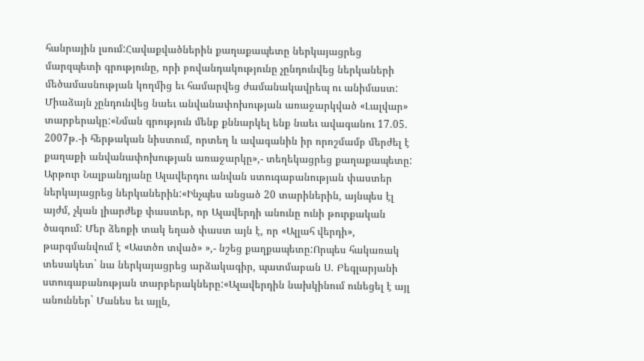հանրային լսում:Հավաքվածներին քաղաքապետը ներկայացրեց մարզպետի գրությունը, որի բովանդակությունը չընդունվեց ներկաների մեծամասնության կողմից եւ համարվեց ժամանակավրեպ ու անիմաստ: Միաձայն չընդունվեց նաեւ անվանափոխության առաջարկված «Լալվար» տարբերակը:«Նման գրություն մենք քննարկել ենք նաեւ ավագանու 17.05. 2007թ.-ի հերթական նիստում, որտեղ և ավագանին իր որոշմամբ մերժել է քաղաքի անվանափոխության առաջարկը»,- տեղեկացրեց քաղաքապետը: Արթուր Նալբանդյանը Ալավերդու անվան ստուգաբանության փաստեր ներկայացրեց ներկաներին:«Ինչպես անցած 20 տարիներին, այնպես էլ այժմ, չկան լիարժեք փաստեր, որ Ալավերդի անունը ունի թուրքական ծագում: Մեր ձեռքի տակ եղած փաստ այն է, որ «Ալլահ վերդի», թարգմանվում է «Աստծո տված» »,- նշեց քաղքապետը:Որպես հակառակ տեսակետ` նա ներկայացրեց արձակագիր, պատմաբան Ս. Բեգլարյանի ստուգաբանության տարբերակները:«Ալավերդին նախկինում ունեցել է այլ անուններ` Մանես եւ այլն,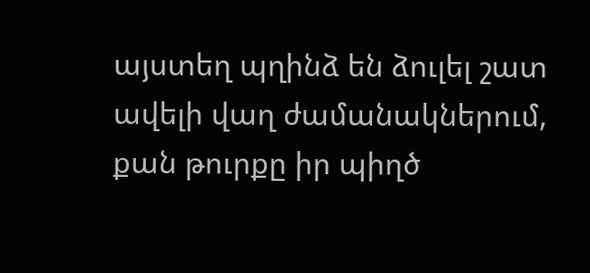այստեղ պղինձ են ձուլել շատ ավելի վաղ ժամանակներում, քան թուրքը իր պիղծ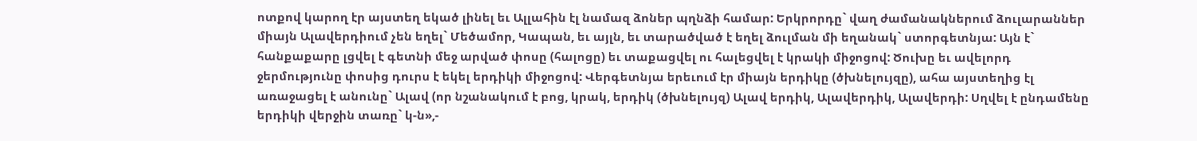ոտքով կարող էր այստեղ եկած լինել եւ Ալլահին էլ նամազ ձոներ պղնձի համար: Երկրորդը` վաղ ժամանակներում ձուլարաններ միայն Ալավերդիում չեն եղել` Մեծամոր, Կապան, եւ այլն, եւ տարածված է եղել ձուլման մի եղանակ` ստորգետնյա: Այն է` հանքաքարը լցվել է գետնի մեջ արված փոսը (հալոցը) եւ տաքացվել ու հալեցվել է կրակի միջոցով: Ծուխը եւ ավելորդ ջերմությունը փոսից դուրս է եկել երդիկի միջոցով: Վերգետնյա երեւում էր միայն երդիկը (ծխնելույզը), ահա այստեղից էլ առաջացել է անունը` Ալավ (որ նշանակում է բոց, կրակ, երդիկ (ծխնելույզ) Ալավ երդիկ, Ալավերդիկ, Ալավերդի: Սղվել է ընդամենը երդիկի վերջին տառը` կ-ն»,-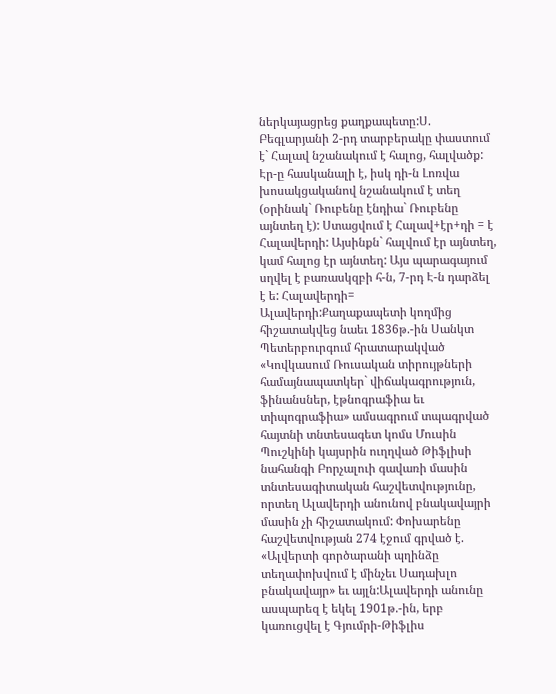ներկայացրեց քաղքապետը:Ս. Բեգլարյանի 2-րդ տարբերակը փաստում է` Հալավ նշանակում է հալոց, հալվածք: Էր-ը հասկանալի է, իսկ դի-ն Լոռվա խոսակցականով նշանակում է տեղ (օրինակ` Ռուբենը էնդիա` Ռուբենը այնտեղ է): Ստացվում է Հալավ+էր+դի = է Հալավերդի: Այսինքն` հալվում էր այնտեղ, կամ հալոց էր այնտեղ: Այս պարագայում սղվել է բառասկզբի հ-ն, 7-րդ Է-ն դարձել է ե: Հալավերդի= Ալավերդի:Քաղաքապետի կողմից հիշատակվեց նաեւ 1836թ.-ին Սանկտ Պետերբուրգում հրատարակված «Կովկասում Ռուսական տիրույթների համայնապատկեր` վիճակագրություն, ֆինանսներ, էթնոգրաֆիա եւ տիպոգրաֆիա» ամսագրում տպագրված հայտնի տնտեսագետ կոմս Մուսին Պուշկինի կայսրին ուղղված Թիֆլիսի նահանգի Բորչալուի գավառի մասին տնտեսագիտական հաշվետվությունը, որտեղ Ալավերդի անունով բնակավայրի մասին չի հիշատակում: Փոխարենը հաշվետվության 274 էջում գրված է. «Ալվերտի գործարանի պղինձը տեղափոխվում է մինչեւ Սադախլո բնակավայր» եւ այլն:Ալավերդի անունը ասպարեզ է եկել 1901թ.-ին, երբ կառուցվել է Գյումրի-Թիֆլիս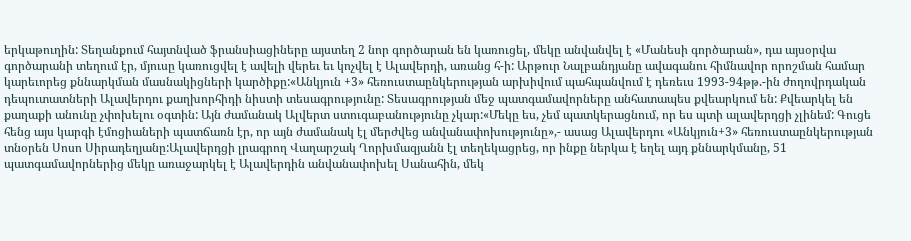երկաթուղին: Տեղանքում հայտնված ֆրանսիացիները այստեղ 2 նոր գործարան են կառուցել, մեկը անվանվել է «Մանեսի գործարան», դա այսօրվա գործարանի տեղում էր, մյուսը կառուցվել է ավելի վերեւ եւ կոչվել է Ալավերդի, առանց հ-ի: Արթուր Նալբանդյանը ավագանու հիմնավոր որոշման համար կարեւորեց քննարկման մասնակիցների կարծիքը:«Անկյուն +3» հեռուստաընկերության արխիվում պահպանվում է դեռեւս 1993-94թթ.-ին ժողովրդական դեպուտատների Ալավերդու քաղխորհիդի նիստի տեսագրությունը: Տեսագրության մեջ պատգամավորները անհատապես քվեարկում են: Քվեարկել են քաղաքի անունը չփոխելու օգտին: Այն ժամանակ Ալվերտ ստուգաբանությունը չկար:«Մեկը ես, չեմ պատկերացնում, որ ես պտի ալավերդցի չլինեմ: Գուցե հենց այս կարգի էմոցիաների պատճառն էր, որ այն ժամանակ էլ մերժվեց անվանափոխությունը»,- ասաց Ալավերդու «Անկյուն+3» հեռուստաընկերության տնօրեն Սոսո Սիրադեղյանը:Ալավերդցի լրագրող Վաղարշակ Ղորխմազյանն էլ տեղեկացրեց, որ ինքը ներկա է եղել այդ քննարկմանը, 51 պատգամավորներից մեկը առաջարկել է Ալավերդին անվանափոխել Սանահին, մեկ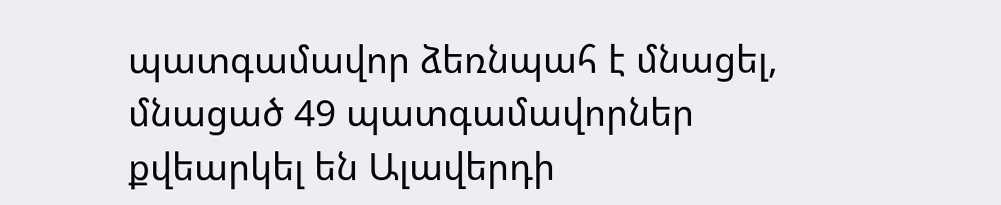պատգամավոր ձեռնպահ է մնացել, մնացած 49 պատգամավորներ քվեարկել են Ալավերդի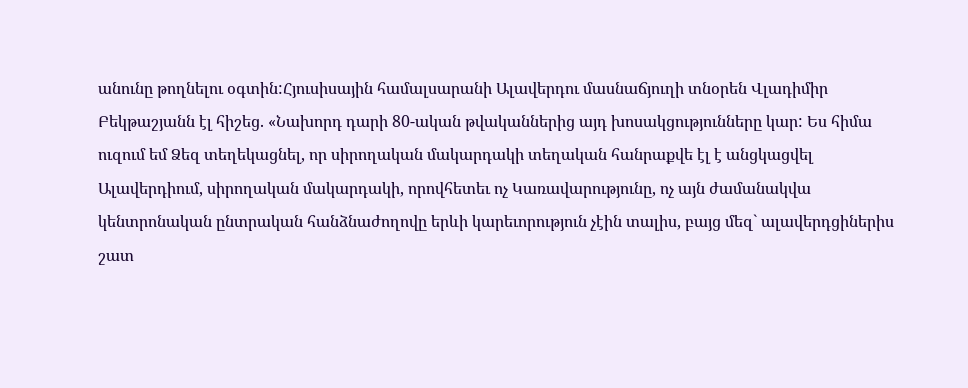անունը թողնելու օգտին:Հյուսիսային համալսարանի Ալավերդու մասնաճյուղի տնօրեն Վլադիմիր Բեկթաշյանն էլ հիշեց. «Նախորդ դարի 80-ական թվականներից այդ խոսակցությունները կար: Ես հիմա ուզում եմ Ձեզ տեղեկացնել, որ սիրողական մակարդակի տեղական հանրաքվե էլ է անցկացվել Ալավերդիում, սիրողական մակարդակի, որովհետեւ ոչ Կառավարությունը, ոչ այն ժամանակվա կենտրոնական ընտրական հանձնաժողովը երևի կարեւորություն չէին տալիս, բայց մեզ` ալավերդցիներիս շատ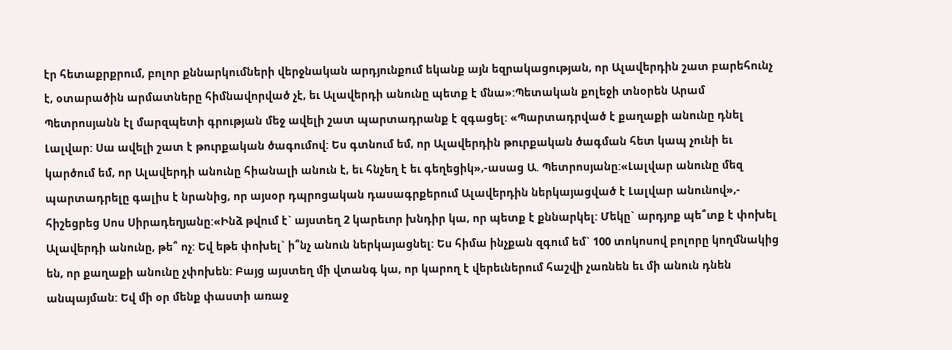էր հետաքրքրում, բոլոր քննարկումների վերջնական արդյունքում եկանք այն եզրակացության, որ Ալավերդին շատ բարեհունչ է, օտարածին արմատները հիմնավորված չէ, եւ Ալավերդի անունը պետք է մնա»:Պետական քոլեջի տնօրեն Արամ Պետրոսյանն էլ մարզպետի գրության մեջ ավելի շատ պարտադրանք է զգացել: «Պարտադրված է քաղաքի անունը դնել Լալվար: Սա ավելի շատ է թուրքական ծագումով: Ես գտնում եմ, որ Ալավերդին թուրքական ծագման հետ կապ չունի եւ կարծում եմ, որ Ալավերդի անունը հիանալի անուն է, եւ հնչեղ է եւ գեղեցիկ»,-ասաց Ա. Պետրոսյանը:«Լալվար անունը մեզ պարտադրելը գալիս է նրանից, որ այսօր դպրոցական դասագրքերում Ալավերդին ներկայացված է Լալվար անունով»,- հիշեցրեց Սոս Սիրադեղյանը:«Ինձ թվում է` այստեղ 2 կարեւոր խնդիր կա, որ պետք է քննարկել: Մեկը` արդյոք պե՞տք է փոխել Ալավերդի անունը, թե՞ ոչ: Եվ եթե փոխել` ի՞նչ անուն ներկայացնել: Ես հիմա ինչքան զգում եմ` 100 տոկոսով բոլորը կողմնակից են, որ քաղաքի անունը չփոխեն: Բայց այստեղ մի վտանգ կա, որ կարող է վերեւներում հաշվի չառնեն եւ մի անուն դնեն անպայման: Եվ մի օր մենք փաստի առաջ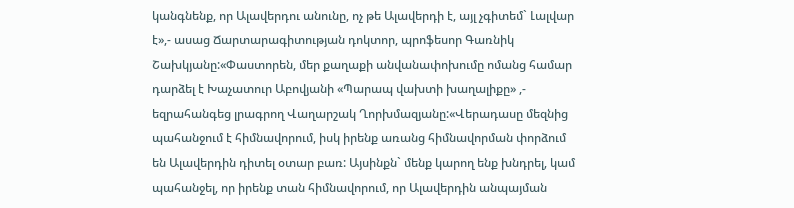կանգնենք, որ Ալավերդու անունը, ոչ թե Ալավերդի է, այլ չգիտեմ` Լալվար է»,- ասաց Ճարտարագիտության դոկտոր, պրոֆեսոր Գառնիկ Շախկյանը:«Փաստորեն, մեր քաղաքի անվանափոխումը ոմանց համար դարձել է Խաչատուր Աբովյանի «Պարապ վախտի խաղալիքը» ,- եզրահանգեց լրագրող Վաղարշակ Ղորխմազյանը:«Վերադասը մեզնից պահանջում է հիմնավորում, իսկ իրենք առանց հիմնավորման փորձում են Ալավերդին դիտել օտար բառ: Այսինքն` մենք կարող ենք խնդրել, կամ պահանջել, որ իրենք տան հիմնավորում, որ Ալավերդին անպայման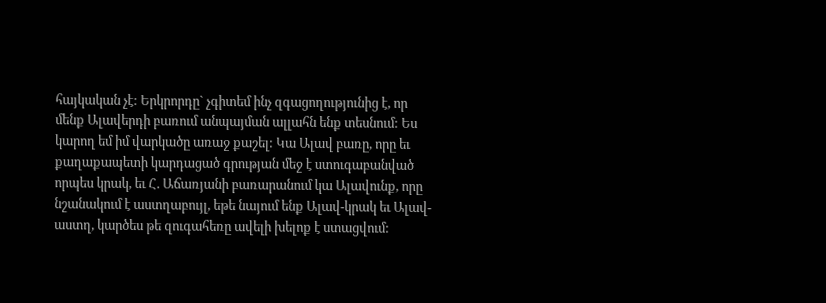հայկական չէ: Երկրորդը` չգիտեմ ինչ զգացողությունից է, որ մենք Ալավերդի բառում անպայման ալլահն ենք տեսնում: Ես կարող եմ իմ վարկածը առաջ քաշել: Կա Ալավ բառը, որը եւ քաղաքապետի կարդացած գրության մեջ է ստուգաբանված որպես կրակ, եւ Հ. Աճառյանի բառարանում կա Ալավունք, որը նշանակում է աստղաբույլ, եթե նայում ենք Ալավ-կրակ եւ Ալավ-աստղ, կարծես թե զուգահեռը ավելի խելոք է ստացվում: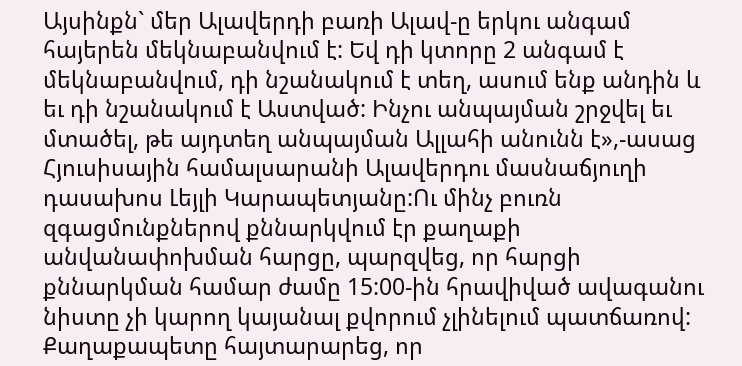Այսինքն` մեր Ալավերդի բառի Ալավ-ը երկու անգամ հայերեն մեկնաբանվում է: Եվ դի կտորը 2 անգամ է մեկնաբանվում, դի նշանակում է տեղ, ասում ենք անդին և եւ դի նշանակում է Աստված: Ինչու անպայման շրջվել եւ մտածել, թե այդտեղ անպայման Ալլահի անունն է»,-ասաց Հյուսիսային համալսարանի Ալավերդու մասնաճյուղի դասախոս Լեյլի Կարապետյանը:Ու մինչ բուռն զգացմունքներով քննարկվում էր քաղաքի անվանափոխման հարցը, պարզվեց, որ հարցի քննարկման համար ժամը 15:00-ին հրավիված ավագանու նիստը չի կարող կայանալ քվորում չլինելում պատճառով: Քաղաքապետը հայտարարեց, որ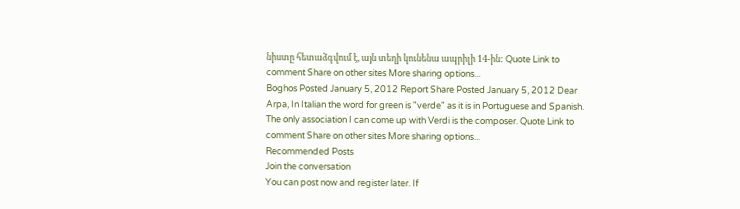նիստը հետաձգվում է, այն տեղի կունենա ապրիլի 14-ին: Quote Link to comment Share on other sites More sharing options...
Boghos Posted January 5, 2012 Report Share Posted January 5, 2012 Dear Arpa, In Italian the word for green is "verde" as it is in Portuguese and Spanish. The only association I can come up with Verdi is the composer. Quote Link to comment Share on other sites More sharing options...
Recommended Posts
Join the conversation
You can post now and register later. If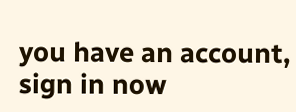you have an account, sign in now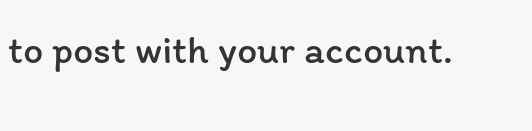to post with your account.